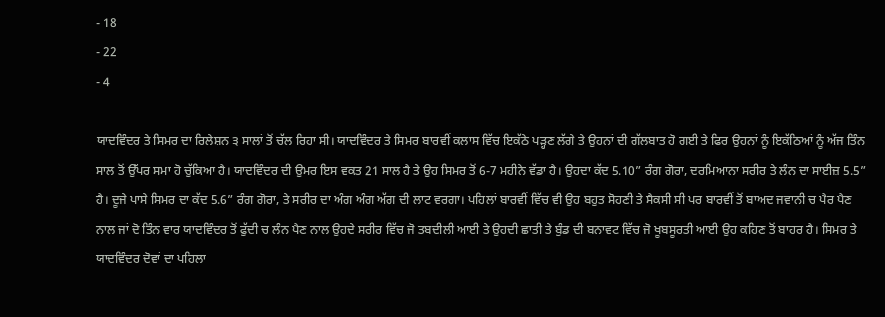- 18
- 22
- 4

ਯਾਦਵਿੰਦਰ ਤੇ ਸਿਮਰ ਦਾ ਰਿਲੇਸ਼ਨ ੩ ਸਾਲਾਂ ਤੋਂ ਚੱਲ ਰਿਹਾ ਸੀ। ਯਾਦਵਿੰਦਰ ਤੇ ਸਿਮਰ ਬਾਰਵੀਂ ਕਲਾਸ ਵਿੱਚ ਇਕੱਠੇ ਪੜ੍ਹਣ ਲੱਗੇ ਤੇ ਉਹਨਾਂ ਦੀ ਗੱਲਬਾਤ ਹੋ ਗਈ ਤੇ ਫਿਰ ਉਹਨਾਂ ਨੂੰ ਇਕੱਠਿਆਂ ਨੂੰ ਅੱਜ ਤਿੰਨ ਸਾਲ ਤੋਂ ਉੱਪਰ ਸਮਾ ਹੋ ਚੁੱਕਿਆ ਹੈ। ਯਾਦਵਿੰਦਰ ਦੀ ਉਮਰ ਇਸ ਵਕਤ 21 ਸਾਲ ਹੈ ਤੇ ਉਹ ਸਿਮਰ ਤੋਂ 6-7 ਮਹੀਨੇ ਵੱਡਾ ਹੈ। ਉਹਦਾ ਕੱਦ 5.10” ਰੰਗ ਗੋਰਾ, ਦਰਮਿਆਨਾ ਸਰੀਰ ਤੇ ਲੰਨ ਦਾ ਸਾਈਜ਼ 5.5” ਹੈ। ਦੂਜੇ ਪਾਸੇ ਸਿਮਰ ਦਾ ਕੱਦ 5.6” ਰੰਗ ਗੋਰਾ, ਤੇ ਸਰੀਰ ਦਾ ਅੰਗ ਅੰਗ ਅੱਗ ਦੀ ਲਾਟ ਵਰਗਾ। ਪਹਿਲਾਂ ਬਾਰਵੀਂ ਵਿੱਚ ਵੀ ਉਹ ਬਹੁਤ ਸੋਹਣੀ ਤੇ ਸੈਕਸੀ ਸੀ ਪਰ ਬਾਰਵੀਂ ਤੋਂ ਬਾਅਦ ਜਵਾਨੀ ਚ ਪੈਰ ਪੈਣ ਨਾਲ ਜਾਂ ਦੋ ਤਿੰਨ ਵਾਰ ਯਾਦਵਿੰਦਰ ਤੋਂ ਫੁੱਦੀ ਚ ਲੰਨ ਪੈਣ ਨਾਲ ਉਹਦੇ ਸਰੀਰ ਵਿੱਚ ਜੋ ਤਬਦੀਲੀ ਆਈ ਤੇ ਉਹਦੀ ਛਾਤੀ ਤੇ ਬੁੰਡ ਦੀ ਬਨਾਵਟ ਵਿੱਚ ਜੋ ਖੂਬਸੂਰਤੀ ਆਈ ਉਹ ਕਹਿਣ ਤੋਂ ਬਾਹਰ ਹੈ। ਸਿਮਰ ਤੇ ਯਾਦਵਿੰਦਰ ਦੋਵਾਂ ਦਾ ਪਹਿਲਾ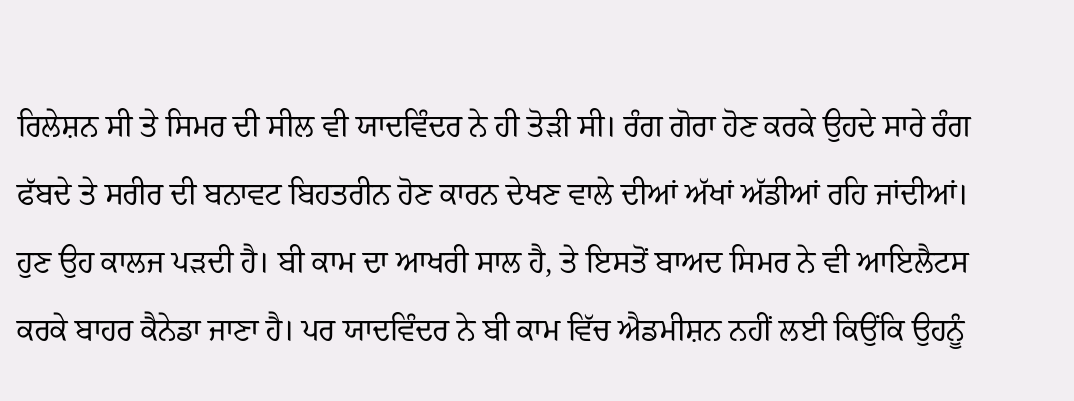ਰਿਲੇਸ਼ਨ ਸੀ ਤੇ ਸਿਮਰ ਦੀ ਸੀਲ ਵੀ ਯਾਦਵਿੰਦਰ ਨੇ ਹੀ ਤੋੜੀ ਸੀ। ਰੰਗ ਗੋਰਾ ਹੋਣ ਕਰਕੇ ਉਹਦੇ ਸਾਰੇ ਰੰਗ ਫੱਬਦੇ ਤੇ ਸਰੀਰ ਦੀ ਬਨਾਵਟ ਬਿਹਤਰੀਨ ਹੋਣ ਕਾਰਨ ਦੇਖਣ ਵਾਲੇ ਦੀਆਂ ਅੱਖਾਂ ਅੱਡੀਆਂ ਰਹਿ ਜਾਂਦੀਆਂ। ਹੁਣ ਉਹ ਕਾਲਜ ਪੜਦੀ ਹੈ। ਬੀ ਕਾਮ ਦਾ ਆਖਰੀ ਸਾਲ ਹੈ, ਤੇ ਇਸਤੋਂ ਬਾਅਦ ਸਿਮਰ ਨੇ ਵੀ ਆਇਲੈਟਸ ਕਰਕੇ ਬਾਹਰ ਕੈਨੇਡਾ ਜਾਣਾ ਹੈ। ਪਰ ਯਾਦਵਿੰਦਰ ਨੇ ਬੀ ਕਾਮ ਵਿੱਚ ਐਡਮੀਸ਼ਨ ਨਹੀਂ ਲਈ ਕਿਉਂਕਿ ਉਹਨੂੰ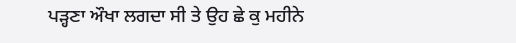ਪੜ੍ਹਣਾ ਔਖਾ ਲਗਦਾ ਸੀ ਤੇ ਉਹ ਛੇ ਕੁ ਮਹੀਨੇ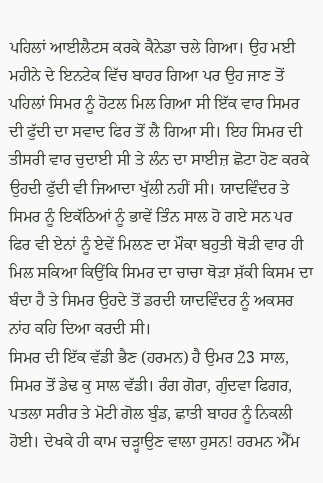ਪਹਿਲਾਂ ਆਈਲੈਟਸ ਕਰਕੇ ਕੈਨੇਡਾ ਚਲੇ ਗਿਆ। ਉਹ ਮਈ ਮਹੀਨੇ ਦੇ ਇਨਟੇਕ ਵਿੱਚ ਬਾਹਰ ਗਿਆ ਪਰ ਉਹ ਜਾਣ ਤੋਂ ਪਹਿਲਾਂ ਸਿਮਰ ਨੂੰ ਹੋਟਲ ਮਿਲ ਗਿਆ ਸੀ ਇੱਕ ਵਾਰ ਸਿਮਰ ਦੀ ਫੁੱਦੀ ਦਾ ਸਵਾਦ ਫਿਰ ਤੋਂ ਲੈ ਗਿਆ ਸੀ। ਇਹ ਸਿਮਰ ਦੀ ਤੀਸਰੀ ਵਾਰ ਚੁਦਾਈ ਸੀ ਤੇ ਲੰਨ ਦਾ ਸਾਈਜ਼ ਛੋਟਾ ਹੋਣ ਕਰਕੇ ਉਹਦੀ ਫੁੱਦੀ ਵੀ ਜਿਆਦਾ ਖੁੱਲੀ ਨਹੀਂ ਸੀ। ਯਾਦਵਿੰਦਰ ਤੇ ਸਿਮਰ ਨੂੰ ਇਕੱਠਿਆਂ ਨੂੰ ਭਾਵੇਂ ਤਿੰਨ ਸਾਲ ਹੋ ਗਏ ਸਨ ਪਰ ਫਿਰ ਵੀ ਏਨਾਂ ਨੂੰ ਏਵੇਂ ਮਿਲਣ ਦਾ ਮੌਕਾ ਬਹੁਤੀ ਥੋੜੀ ਵਾਰ ਹੀ ਮਿਲ ਸਕਿਆ ਕਿਉਂਕਿ ਸਿਮਰ ਦਾ ਚਾਚਾ ਥੋੜਾ ਸ਼ੱਕੀ ਕਿਸਮ ਦਾ ਬੰਦਾ ਹੈ ਤੇ ਸਿਮਰ ਉਹਦੇ ਤੋਂ ਡਰਦੀ ਯਾਦਵਿੰਦਰ ਨੂੰ ਅਕਸਰ ਨਾਂਹ ਕਹਿ ਦਿਆ ਕਰਦੀ ਸੀ।
ਸਿਮਰ ਦੀ ਇੱਕ ਵੱਡੀ ਭੈਣ (ਹਰਮਨ) ਹੈ ਉਮਰ 23 ਸਾਲ, ਸਿਮਰ ਤੋਂ ਡੇਢ ਕੁ ਸਾਲ ਵੱਡੀ। ਰੰਗ ਗੋਰਾ, ਗੁੰਦਵਾ ਫਿਗਰ, ਪਤਲਾ ਸਰੀਰ ਤੇ ਮੋਟੀ ਗੋਲ ਬੁੰਡ, ਛਾਤੀ ਬਾਹਰ ਨੂੰ ਨਿਕਲੀ ਹੋਈ। ਦੇਖਕੇ ਹੀ ਕਾਮ ਚੜ੍ਹਾਉਣ ਵਾਲਾ ਹੁਸਨ! ਹਰਮਨ ਐੱਮ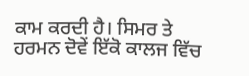ਕਾਮ ਕਰਦੀ ਹੈ। ਸਿਮਰ ਤੇ ਹਰਮਨ ਦੋਵੇਂ ਇੱਕੋ ਕਾਲਜ ਵਿੱਚ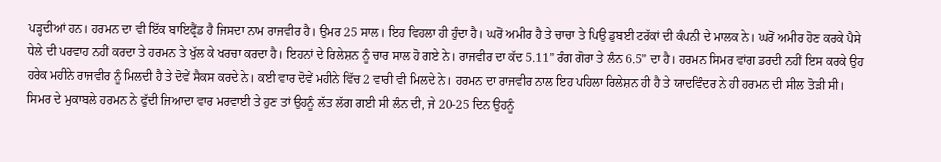ਪੜ੍ਹਦੀਆਂ ਹਨ। ਹਰਮਨ ਦਾ ਵੀ ਇੱਕ ਬਾਇਫ੍ਰੈਂਡ ਹੈ ਜਿਸਦਾ ਨਾਮ ਰਾਜਵੀਰ ਹੈ। ਉਮਰ 25 ਸਾਲ। ਇਹ ਵਿਹਲਾ ਹੀ ਹੁੰਦਾ ਹੈ। ਘਰੋਂ ਅਮੀਰ ਹੈ ਤੇ ਚਾਚਾ ਤੇ ਪਿਉ ਡੁਬਈ ਟਰੱਕਾਂ ਦੀ ਕੰਪਨੀ ਦੇ ਮਾਲਕ ਨੇ। ਘਰੋਂ ਅਮੀਰ ਹੋਣ ਕਰਕੇ ਪੈਸੇ ਧੇਲੇ ਦੀ ਪਰਵਾਹ ਨਹੀਂ ਕਰਦਾ ਤੇ ਹਰਮਨ ਤੇ ਖੁੱਲ ਕੇ ਖਰਚਾ ਕਰਦਾ ਹੈ। ਇਹਨਾਂ ਦੇ ਰਿਲੇਸ਼ਨ ਨੂੰ ਚਾਰ ਸਾਲ ਹੋ ਗਏ ਨੇ। ਰਾਜਵੀਰ ਦਾ ਕੱਦ 5.11” ਰੰਗ ਗੋਰਾ ਤੇ ਲੰਨ 6.5” ਦਾ ਹੈ। ਹਰਮਨ ਸਿਮਰ ਵਾਂਗ ਡਰਦੀ ਨਹੀਂ ਇਸ ਕਰਕੇ ਉਹ ਹਰੇਕ ਮਹੀਨੇ ਰਾਜਵੀਰ ਨੂੰ ਮਿਲਦੀ ਹੈ ਤੇ ਦੋਵੇਂ ਸੈਕਸ ਕਰਦੇ ਨੇ। ਕਈ ਵਾਰ ਦੋਵੇਂ ਮਹੀਨੇ ਵਿੱਚ 2 ਵਾਰੀ ਵੀ ਮਿਲਦੇ ਨੇ। ਹਰਮਨ ਦਾ ਰਾਜਵੀਰ ਨਾਲ ਇਹ ਪਹਿਲਾ ਰਿਲੇਸ਼ਨ ਹੀ ਹੈ ਤੇ ਯਾਦਵਿੰਦਰ ਨੇ ਹੀ ਹਰਮਨ ਦੀ ਸੀਲ ਤੋੜੀ ਸੀ। ਸਿਮਰ ਦੇ ਮੁਕਾਬਲੇ ਹਰਮਨ ਨੇ ਫੁੱਦੀ ਜਿਆਦਾ ਵਾਰ ਮਰਵਾਈ ਤੇ ਹੁਣ ਤਾਂ ਉਹਨੂੰ ਲੱਤ ਲੱਗ ਗਈ ਸੀ ਲੰਨ ਦੀ, ਜੇ 20-25 ਦਿਨ ਉਹਨੂੰ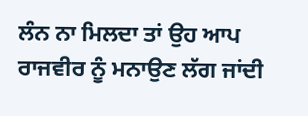ਲੰਨ ਨਾ ਮਿਲਦਾ ਤਾਂ ਉਹ ਆਪ ਰਾਜਵੀਰ ਨੂੰ ਮਨਾਉਣ ਲੱਗ ਜਾਂਦੀ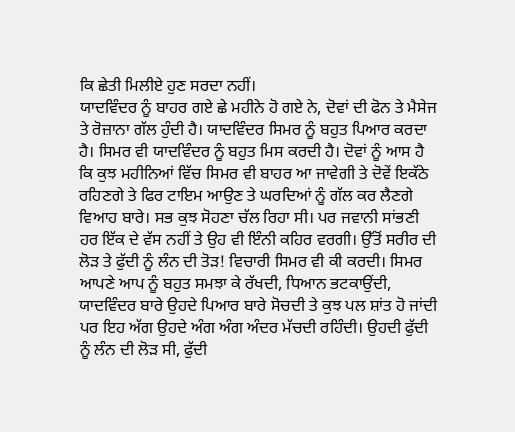ਕਿ ਛੇਤੀ ਮਿਲੀਏ ਹੁਣ ਸਰਦਾ ਨਹੀਂ।
ਯਾਦਵਿੰਦਰ ਨੂੰ ਬਾਹਰ ਗਏ ਛੇ ਮਹੀਨੇ ਹੋ ਗਏ ਨੇ, ਦੋਵਾਂ ਦੀ ਫੋਨ ਤੇ ਮੈਸੇਜ ਤੇ ਰੋਜ਼ਾਨਾ ਗੱਲ ਹੁੰਦੀ ਹੈ। ਯਾਦਵਿੰਦਰ ਸਿਮਰ ਨੂੰ ਬਹੁਤ ਪਿਆਰ ਕਰਦਾ ਹੈ। ਸਿਮਰ ਵੀ ਯਾਦਵਿੰਦਰ ਨੂੰ ਬਹੁਤ ਮਿਸ ਕਰਦੀ ਹੈ। ਦੋਵਾਂ ਨੂੰ ਆਸ ਹੈ ਕਿ ਕੁਝ ਮਹੀਨਿਆਂ ਵਿੱਚ ਸਿਮਰ ਵੀ ਬਾਹਰ ਆ ਜਾਵੇਗੀ ਤੇ ਦੋਵੇਂ ਇਕੱਠੇ ਰਹਿਣਗੇ ਤੇ ਫਿਰ ਟਾਇਮ ਆਉਣ ਤੇ ਘਰਦਿਆਂ ਨੂੰ ਗੱਲ ਕਰ ਲੈਣਗੇ ਵਿਆਹ ਬਾਰੇ। ਸਭ ਕੁਝ ਸੋਹਣਾ ਚੱਲ ਰਿਹਾ ਸੀ। ਪਰ ਜਵਾਨੀ ਸਾਂਭਣੀ ਹਰ ਇੱਕ ਦੇ ਵੱਸ ਨਹੀਂ ਤੇ ਉਹ ਵੀ ਇੰਨੀ ਕਹਿਰ ਵਰਗੀ। ਉੱਤੋਂ ਸਰੀਰ ਦੀ ਲੋੜ ਤੇ ਫੁੱਦੀ ਨੂੰ ਲੰਨ ਦੀ ਤੋੜ! ਵਿਚਾਰੀ ਸਿਮਰ ਵੀ ਕੀ ਕਰਦੀ। ਸਿਮਰ ਆਪਣੇ ਆਪ ਨੂੰ ਬਹੁਤ ਸਮਝਾ ਕੇ ਰੱਖਦੀ, ਧਿਆਨ ਭਟਕਾਉਂਦੀ, ਯਾਦਵਿੰਦਰ ਬਾਰੇ ਉਹਦੇ ਪਿਆਰ ਬਾਰੇ ਸੋਚਦੀ ਤੇ ਕੁਝ ਪਲ ਸ਼ਾਂਤ ਹੋ ਜਾਂਦੀ ਪਰ ਇਹ ਅੱਗ ਉਹਦੇ ਅੰਗ ਅੰਗ ਅੰਦਰ ਮੱਚਦੀ ਰਹਿੰਦੀ। ਉਹਦੀ ਫੁੱਦੀ ਨੂੰ ਲੰਨ ਦੀ ਲੋੜ ਸੀ, ਫੁੱਦੀ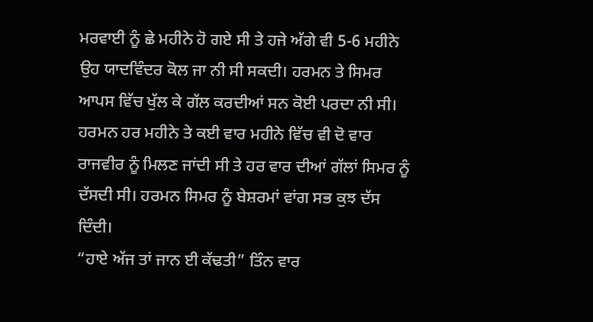ਮਰਵਾਈ ਨੂੰ ਛੇ ਮਹੀਨੇ ਹੋ ਗਏ ਸੀ ਤੇ ਹਜੇ ਅੱਗੇ ਵੀ 5-6 ਮਹੀਨੇ ਉਹ ਯਾਦਵਿੰਦਰ ਕੋਲ ਜਾ ਨੀ ਸੀ ਸਕਦੀ। ਹਰਮਨ ਤੇ ਸਿਮਰ ਆਪਸ ਵਿੱਚ ਖੁੱਲ ਕੇ ਗੱਲ ਕਰਦੀਆਂ ਸਨ ਕੋਈ ਪਰਦਾ ਨੀ ਸੀ। ਹਰਮਨ ਹਰ ਮਹੀਨੇ ਤੇ ਕਈ ਵਾਰ ਮਹੀਨੇ ਵਿੱਚ ਵੀ ਦੋ ਵਾਰ ਰਾਜਵੀਰ ਨੂੰ ਮਿਲਣ ਜਾਂਦੀ ਸੀ ਤੇ ਹਰ ਵਾਰ ਦੀਆਂ ਗੱਲਾਂ ਸਿਮਰ ਨੂੰ ਦੱਸਦੀ ਸੀ। ਹਰਮਨ ਸਿਮਰ ਨੂੰ ਬੇਸ਼ਰਮਾਂ ਵਾਂਗ ਸਭ ਕੁਝ ਦੱਸ ਦਿੰਦੀ।
“ਹਾਏ ਅੱਜ ਤਾਂ ਜਾਨ ਈ ਕੱਢਤੀ” ਤਿੰਨ ਵਾਰ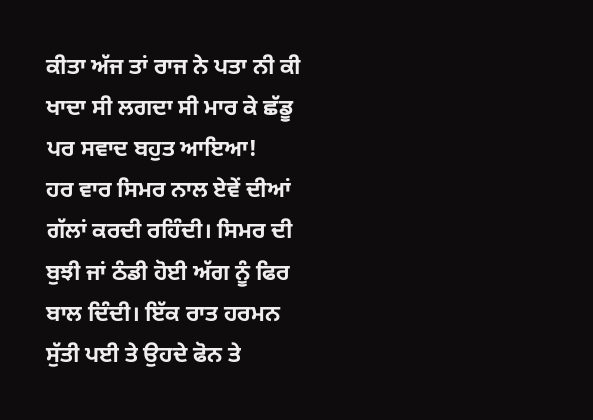ਕੀਤਾ ਅੱਜ ਤਾਂ ਰਾਜ ਨੇ ਪਤਾ ਨੀ ਕੀ ਖਾਦਾ ਸੀ ਲਗਦਾ ਸੀ ਮਾਰ ਕੇ ਛੱਡੂ ਪਰ ਸਵਾਦ ਬਹੁਤ ਆਇਆ!
ਹਰ ਵਾਰ ਸਿਮਰ ਨਾਲ ਏਵੇਂ ਦੀਆਂ ਗੱਲਾਂ ਕਰਦੀ ਰਹਿੰਦੀ। ਸਿਮਰ ਦੀ ਬੁਝੀ ਜਾਂ ਠੰਡੀ ਹੋਈ ਅੱਗ ਨੂੰ ਫਿਰ ਬਾਲ ਦਿੰਦੀ। ਇੱਕ ਰਾਤ ਹਰਮਨ ਸੁੱਤੀ ਪਈ ਤੇ ਉਹਦੇ ਫੋਨ ਤੇ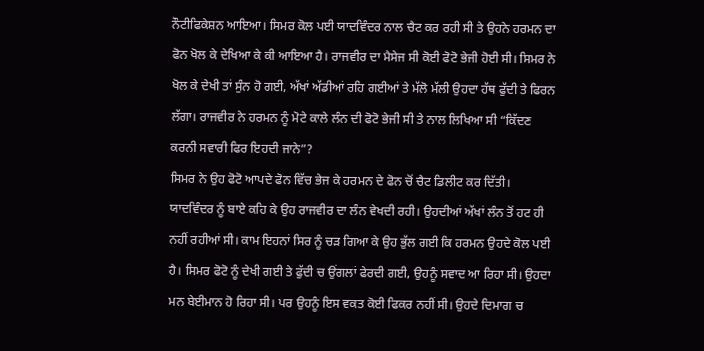ਨੌਟੀਫਿਕੇਸ਼ਨ ਆਇਆ। ਸਿਮਰ ਕੋਲ ਪਈ ਯਾਦਵਿੰਦਰ ਨਾਲ ਚੈਟ ਕਰ ਰਹੀ ਸੀ ਤੇ ਉਹਨੇ ਹਰਮਨ ਦਾ ਫੋਨ ਖੋਲ ਕੇ ਦੇਖਿਆ ਕੇ ਕੀ ਆਇਆ ਹੈ। ਰਾਜਵੀਰ ਦਾ ਮੈਸੇਜ ਸੀ ਕੋਈ ਫੋਟੋ ਭੇਜੀ ਹੋਈ ਸੀ। ਸਿਮਰ ਨੇ ਖੋਲ ਕੇ ਦੇਖੀ ਤਾਂ ਸੁੰਨ ਹੋ ਗਈ, ਅੱਖਾਂ ਅੱਡੀਆਂ ਰਹਿ ਗਈਆਂ ਤੇ ਮੱਲੋ ਮੱਲੀ ਉਹਦਾ ਹੱਥ ਫੁੱਦੀ ਤੇ ਫਿਰਨ ਲੱਗਾ। ਰਾਜਵੀਰ ਨੇ ਹਰਮਨ ਨੂੰ ਮੋਟੇ ਕਾਲੇ ਲੰਨ ਦੀ ਫੋਟੋ ਭੇਜੀ ਸੀ ਤੇ ਨਾਲ ਲਿਖਿਆ ਸੀ “ਕਿੱਦਣ ਕਰਨੀ ਸਵਾਰੀ ਫਿਰ ਇਹਦੀ ਜਾਨੇ”?
ਸਿਮਰ ਨੇ ਉਹ ਫੋਟੋ ਆਪਦੇ ਫੋਨ ਵਿੱਚ ਭੇਜ ਕੇ ਹਰਮਨ ਦੇ ਫੋਨ ਚੋਂ ਚੈਟ ਡਿਲੀਟ ਕਰ ਦਿੱਤੀ। ਯਾਦਵਿੰਦਰ ਨੂੰ ਬਾਏ ਕਹਿ ਕੇ ਉਹ ਰਾਜਵੀਰ ਦਾ ਲੰਨ ਵੇਖਦੀ ਰਹੀ। ਉਹਦੀਆਂ ਅੱਖਾਂ ਲੰਨ ਤੋਂ ਹਟ ਹੀ ਨਹੀਂ ਰਹੀਆਂ ਸੀ। ਕਾਮ ਇਹਨਾਂ ਸਿਰ ਨੂੰ ਚੜ ਗਿਆ ਕੇ ਉਹ ਭੁੱਲ ਗਈ ਕਿ ਹਰਮਨ ਉਹਦੇ ਕੋਲ ਪਈ ਹੈ। ਸਿਮਰ ਫੋਟੋ ਨੂੰ ਦੇਖੀ ਗਈ ਤੇ ਫੁੱਦੀ ਚ ਉਂਗਲਾਂ ਫੇਰਦੀ ਗਈ, ਉਹਨੂੰ ਸਵਾਦ ਆ ਰਿਹਾ ਸੀ। ਉਹਦਾ ਮਨ ਬੇਈਮਾਨ ਹੋ ਰਿਹਾ ਸੀ। ਪਰ ਉਹਨੂੰ ਇਸ ਵਕਤ ਕੋਈ ਫਿਕਰ ਨਹੀਂ ਸੀ। ਉਹਦੇ ਦਿਮਾਗ ਚ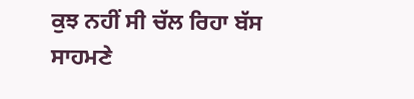ਕੁਝ ਨਹੀਂ ਸੀ ਚੱਲ ਰਿਹਾ ਬੱਸ ਸਾਹਮਣੇ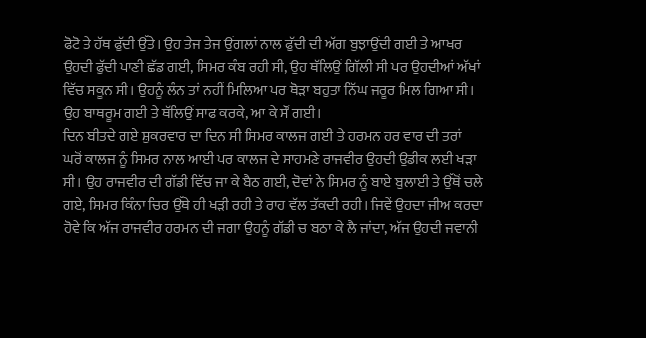ਫੋਟੋ ਤੇ ਹੱਥ ਫੁੱਦੀ ਉੱਤੇ। ਉਹ ਤੇਜ ਤੇਜ ਉਂਗਲਾਂ ਨਾਲ ਫੁੱਦੀ ਦੀ ਅੱਗ ਬੁਝਾਉਂਦੀ ਗਈ ਤੇ ਆਖਰ ਉਹਦੀ ਫੁੱਦੀ ਪਾਣੀ ਛੱਡ ਗਈ, ਸਿਮਰ ਕੰਬ ਰਹੀ ਸੀ, ਉਹ ਥੱਲਿਉਂ ਗਿੱਲੀ ਸੀ ਪਰ ਉਹਦੀਆਂ ਅੱਖਾਂ ਵਿੱਚ ਸਕੂਨ ਸੀ। ਉਹਨੂੰ ਲੰਨ ਤਾਂ ਨਹੀਂ ਮਿਲਿਆ ਪਰ ਥੋੜਾ ਬਹੁਤਾ ਨਿੱਘ ਜਰੂਰ ਮਿਲ ਗਿਆ ਸੀ।
ਉਹ ਬਾਥਰੂਮ ਗਈ ਤੇ ਥੱਲਿਉਂ ਸਾਫ ਕਰਕੇ, ਆ ਕੇ ਸੌਂ ਗਈ।
ਦਿਨ ਬੀਤਦੇ ਗਏ ਸ਼ੁਕਰਵਾਰ ਦਾ ਦਿਨ ਸੀ ਸਿਮਰ ਕਾਲਜ ਗਈ ਤੇ ਹਰਮਨ ਹਰ ਵਾਰ ਦੀ ਤਰਾਂ ਘਰੋਂ ਕਾਲਜ ਨੂੰ ਸਿਮਰ ਨਾਲ ਆਈ ਪਰ ਕਾਲਜ ਦੇ ਸਾਹਮਣੇ ਰਾਜਵੀਰ ਉਹਦੀ ਉਡੀਕ ਲਈ ਖੜਾ ਸੀ। ਉਹ ਰਾਜਵੀਰ ਦੀ ਗੱਡੀ ਵਿੱਚ ਜਾ ਕੇ ਬੈਠ ਗਈ, ਦੋਵਾਂ ਨੇ ਸਿਮਰ ਨੂੰ ਬਾਏ ਬੁਲਾਈ ਤੇ ਉੱਥੋਂ ਚਲੇ ਗਏ, ਸਿਮਰ ਕਿੰਨਾ ਚਿਰ ਉੱਥੇ ਹੀ ਖੜੀ ਰਹੀ ਤੇ ਰਾਹ ਵੱਲ ਤੱਕਦੀ ਰਹੀ। ਜਿਵੇਂ ਉਹਦਾ ਜੀਅ ਕਰਦਾ ਹੋਵੇ ਕਿ ਅੱਜ ਰਾਜਵੀਰ ਹਰਮਨ ਦੀ ਜਗਾ ਉਹਨੂੰ ਗੱਡੀ ਚ ਬਠਾ ਕੇ ਲੈ ਜਾਂਦਾ, ਅੱਜ ਉਹਦੀ ਜਵਾਨੀ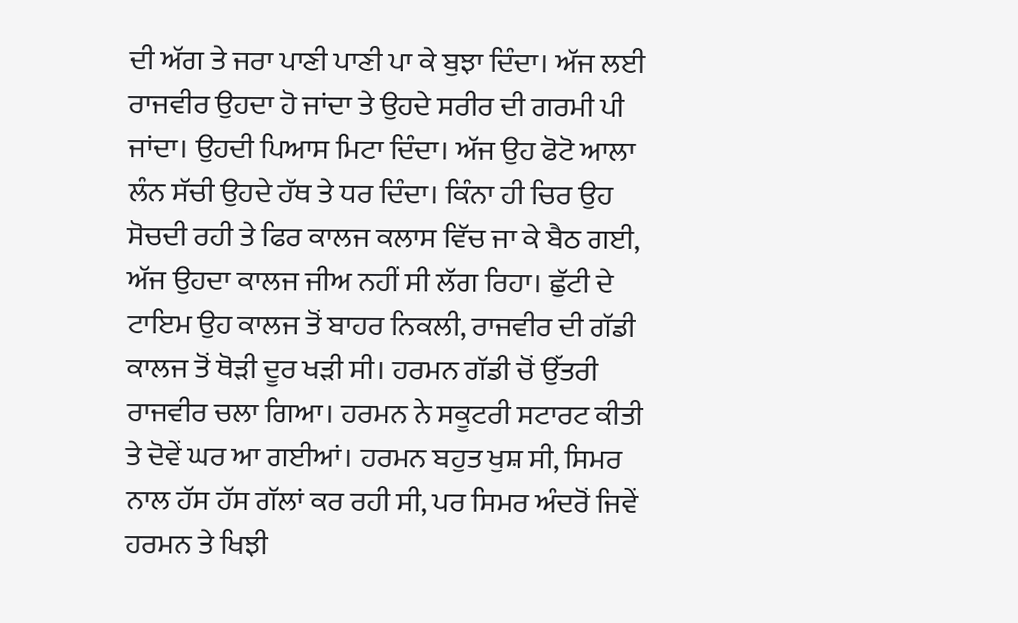ਦੀ ਅੱਗ ਤੇ ਜਰਾ ਪਾਣੀ ਪਾਣੀ ਪਾ ਕੇ ਬੁਝਾ ਦਿੰਦਾ। ਅੱਜ ਲਈ ਰਾਜਵੀਰ ਉਹਦਾ ਹੋ ਜਾਂਦਾ ਤੇ ਉਹਦੇ ਸਰੀਰ ਦੀ ਗਰਮੀ ਪੀ ਜਾਂਦਾ। ਉਹਦੀ ਪਿਆਸ ਮਿਟਾ ਦਿੰਦਾ। ਅੱਜ ਉਹ ਫੋਟੋ ਆਲਾ ਲੰਨ ਸੱਚੀ ਉਹਦੇ ਹੱਥ ਤੇ ਧਰ ਦਿੰਦਾ। ਕਿੰਨਾ ਹੀ ਚਿਰ ਉਹ ਸੋਚਦੀ ਰਹੀ ਤੇ ਫਿਰ ਕਾਲਜ ਕਲਾਸ ਵਿੱਚ ਜਾ ਕੇ ਬੈਠ ਗਈ, ਅੱਜ ਉਹਦਾ ਕਾਲਜ ਜੀਅ ਨਹੀਂ ਸੀ ਲੱਗ ਰਿਹਾ। ਛੁੱਟੀ ਦੇ ਟਾਇਮ ਉਹ ਕਾਲਜ ਤੋਂ ਬਾਹਰ ਨਿਕਲੀ, ਰਾਜਵੀਰ ਦੀ ਗੱਡੀ ਕਾਲਜ ਤੋਂ ਥੋੜੀ ਦੂਰ ਖੜੀ ਸੀ। ਹਰਮਨ ਗੱਡੀ ਚੋਂ ਉੱਤਰੀ ਰਾਜਵੀਰ ਚਲਾ ਗਿਆ। ਹਰਮਨ ਨੇ ਸਕੂਟਰੀ ਸਟਾਰਟ ਕੀਤੀ ਤੇ ਦੋਵੇਂ ਘਰ ਆ ਗਈਆਂ। ਹਰਮਨ ਬਹੁਤ ਖੁਸ਼ ਸੀ, ਸਿਮਰ ਨਾਲ ਹੱਸ ਹੱਸ ਗੱਲਾਂ ਕਰ ਰਹੀ ਸੀ, ਪਰ ਸਿਮਰ ਅੰਦਰੋਂ ਜਿਵੇਂ ਹਰਮਨ ਤੇ ਖਿਝੀ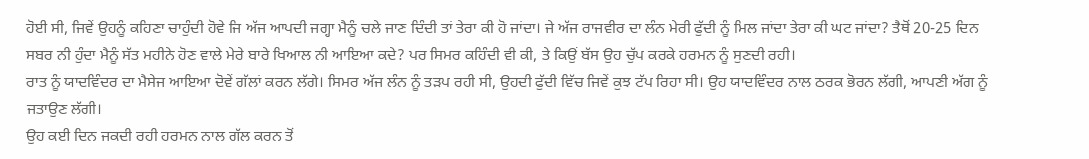ਹੋਈ ਸੀ, ਜਿਵੇਂ ਉਹਨੂੰ ਕਹਿਣਾ ਚਾਹੁੰਦੀ ਹੋਵੇ ਜਿ ਅੱਜ ਆਪਦੀ ਜਗ੍ਹਾ ਮੈਨੂੰ ਚਲੇ ਜਾਣ ਦਿੰਦੀ ਤਾਂ ਤੇਰਾ ਕੀ ਹੋ ਜਾਂਦਾ। ਜੇ ਅੱਜ ਰਾਜਵੀਰ ਦਾ ਲੰਨ ਮੇਰੀ ਫੁੱਦੀ ਨੂੰ ਮਿਲ ਜਾਂਦਾ ਤੇਰਾ ਕੀ ਘਟ ਜਾਂਦਾ? ਤੈਥੋਂ 20-25 ਦਿਨ ਸਬਰ ਨੀ ਹੁੰਦਾ ਮੈਨੂੰ ਸੱਤ ਮਹੀਨੇ ਹੋਣ ਵਾਲੇ ਮੇਰੇ ਬਾਰੇ ਖਿਆਲ ਨੀ ਆਇਆ ਕਦੇ? ਪਰ ਸਿਮਰ ਕਹਿੰਦੀ ਵੀ ਕੀ, ਤੇ ਕਿਉਂ ਬੱਸ ਉਹ ਚੁੱਪ ਕਰਕੇ ਹਰਮਨ ਨੂੰ ਸੁਣਦੀ ਰਹੀ।
ਰਾਤ ਨੂੰ ਯਾਦਵਿੰਦਰ ਦਾ ਮੈਸੇਜ ਆਇਆ ਦੋਵੇਂ ਗੱਲਾਂ ਕਰਨ ਲੱਗੇ। ਸਿਮਰ ਅੱਜ ਲੰਨ ਨੂੰ ਤੜਪ ਰਹੀ ਸੀ, ਉਹਦੀ ਫੁੱਦੀ ਵਿੱਚ ਜਿਵੇਂ ਕੁਝ ਟੱਪ ਰਿਹਾ ਸੀ। ਉਹ ਯਾਦਵਿੰਦਰ ਨਾਲ ਠਰਕ ਭੋਰਨ ਲੱਗੀ, ਆਪਣੀ ਅੱਗ ਨੂੰ ਜਤਾਉਣ ਲੱਗੀ।
ਉਹ ਕਈ ਦਿਨ ਜਕਦੀ ਰਹੀ ਹਰਮਨ ਨਾਲ ਗੱਲ ਕਰਨ ਤੋਂ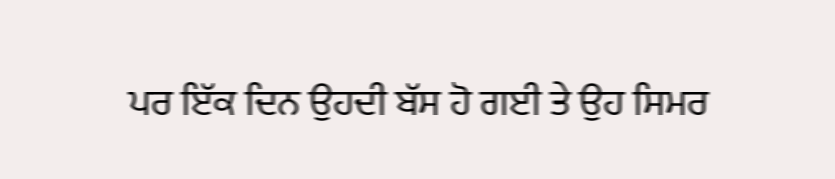ਪਰ ਇੱਕ ਦਿਨ ਉਹਦੀ ਬੱਸ ਹੋ ਗਈ ਤੇ ਉਹ ਸਿਮਰ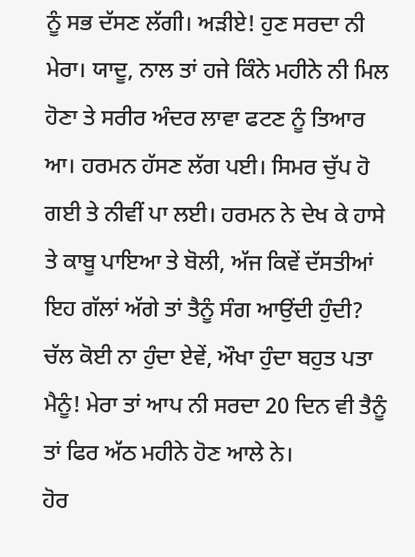ਨੂੰ ਸਭ ਦੱਸਣ ਲੱਗੀ। ਅੜੀਏ! ਹੁਣ ਸਰਦਾ ਨੀ ਮੇਰਾ। ਯਾਦੂ, ਨਾਲ ਤਾਂ ਹਜੇ ਕਿੰਨੇ ਮਹੀਨੇ ਨੀ ਮਿਲ ਹੋਣਾ ਤੇ ਸਰੀਰ ਅੰਦਰ ਲਾਵਾ ਫਟਣ ਨੂੰ ਤਿਆਰ ਆ। ਹਰਮਨ ਹੱਸਣ ਲੱਗ ਪਈ। ਸਿਮਰ ਚੁੱਪ ਹੋ ਗਈ ਤੇ ਨੀਵੀਂ ਪਾ ਲਈ। ਹਰਮਨ ਨੇ ਦੇਖ ਕੇ ਹਾਸੇ ਤੇ ਕਾਬੂ ਪਾਇਆ ਤੇ ਬੋਲੀ, ਅੱਜ ਕਿਵੇਂ ਦੱਸਤੀਆਂ ਇਹ ਗੱਲਾਂ ਅੱਗੇ ਤਾਂ ਤੈਨੂੰ ਸੰਗ ਆਉਂਦੀ ਹੁੰਦੀ? ਚੱਲ ਕੋਈ ਨਾ ਹੁੰਦਾ ਏਵੇਂ, ਔਖਾ ਹੁੰਦਾ ਬਹੁਤ ਪਤਾ ਮੈਨੂੰ! ਮੇਰਾ ਤਾਂ ਆਪ ਨੀ ਸਰਦਾ 20 ਦਿਨ ਵੀ ਤੈਨੂੰ ਤਾਂ ਫਿਰ ਅੱਠ ਮਹੀਨੇ ਹੋਣ ਆਲੇ ਨੇ।
ਹੋਰ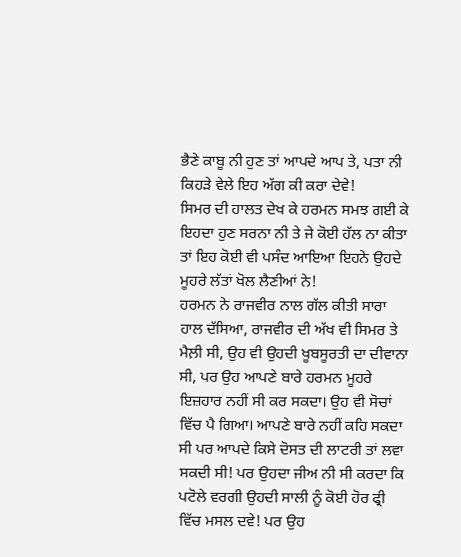ਭੈਣੇ ਕਾਬੂ ਨੀ ਹੁਣ ਤਾਂ ਆਪਦੇ ਆਪ ਤੇ, ਪਤਾ ਨੀ ਕਿਹੜੇ ਵੇਲੇ ਇਹ ਅੱਗ ਕੀ ਕਰਾ ਦੇਵੇ!
ਸਿਮਰ ਦੀ ਹਾਲਤ ਦੇਖ ਕੇ ਹਰਮਨ ਸਮਝ ਗਈ ਕੇ ਇਹਦਾ ਹੁਣ ਸਰਨਾ ਨੀ ਤੇ ਜੇ ਕੋਈ ਹੱਲ ਨਾ ਕੀਤਾ ਤਾਂ ਇਹ ਕੋਈ ਵੀ ਪਸੰਦ ਆਇਆ ਇਹਨੇ ਉਹਦੇ ਮੂਹਰੇ ਲੱਤਾਂ ਖੋਲ ਲੈਣੀਆਂ ਨੇ!
ਹਰਮਨ ਨੇ ਰਾਜਵੀਰ ਨਾਲ ਗੱਲ ਕੀਤੀ ਸਾਰਾ ਹਾਲ ਦੱਸਿਆ, ਰਾਜਵੀਰ ਦੀ ਅੱਖ ਵੀ ਸਿਮਰ ਤੇ ਮੈਲ਼ੀ ਸੀ, ਉਹ ਵੀ ਉਹਦੀ ਖੂਬਸੂਰਤੀ ਦਾ ਦੀਵਾਨਾ ਸੀ, ਪਰ ਉਹ ਆਪਣੇ ਬਾਰੇ ਹਰਮਨ ਮੂਹਰੇ ਇਜ਼ਹਾਰ ਨਹੀਂ ਸੀ ਕਰ ਸਕਦਾ। ਉਹ ਵੀ ਸੋਚਾਂ ਵਿੱਚ ਪੈ ਗਿਆ। ਆਪਣੇ ਬਾਰੇ ਨਹੀਂ ਕਹਿ ਸਕਦਾ ਸੀ ਪਰ ਆਪਦੇ ਕਿਸੇ ਦੋਸਤ ਦੀ ਲਾਟਰੀ ਤਾਂ ਲਵਾ ਸਕਦੀ ਸੀ! ਪਰ ਉਹਦਾ ਜੀਅ ਨੀ ਸੀ ਕਰਦਾ ਕਿ ਪਟੋਲੇ ਵਰਗੀ ਉਹਦੀ ਸਾਲੀ ਨੂੰ ਕੋਈ ਹੋਰ ਫ੍ਰੀ ਵਿੱਚ ਮਸਲ ਦਵੇ! ਪਰ ਉਹ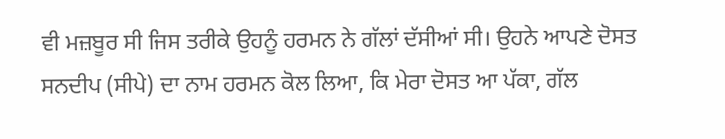ਵੀ ਮਜ਼ਬੂਰ ਸੀ ਜਿਸ ਤਰੀਕੇ ਉਹਨੂੰ ਹਰਮਨ ਨੇ ਗੱਲਾਂ ਦੱਸੀਆਂ ਸੀ। ਉਹਨੇ ਆਪਣੇ ਦੋਸਤ ਸਨਦੀਪ (ਸੀਪੇ) ਦਾ ਨਾਮ ਹਰਮਨ ਕੋਲ ਲਿਆ, ਕਿ ਮੇਰਾ ਦੋਸਤ ਆ ਪੱਕਾ, ਗੱਲ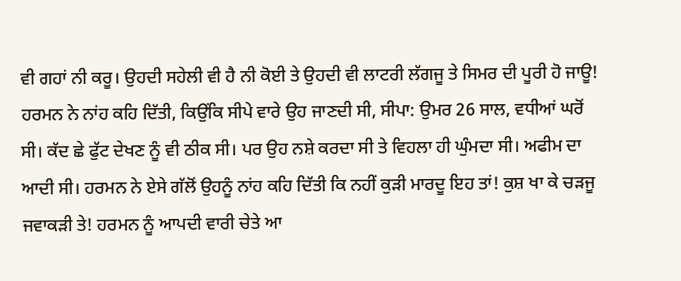ਵੀ ਗਹਾਂ ਨੀ ਕਰੂ। ਉਹਦੀ ਸਹੇਲੀ ਵੀ ਹੈ ਨੀ ਕੋਈ ਤੇ ਉਹਦੀ ਵੀ ਲਾਟਰੀ ਲੱਗਜੂ ਤੇ ਸਿਮਰ ਦੀ ਪੂਰੀ ਹੋ ਜਾਊ!
ਹਰਮਨ ਨੇ ਨਾਂਹ ਕਹਿ ਦਿੱਤੀ, ਕਿਉਂਕਿ ਸੀਪੇ ਵਾਰੇ ਉਹ ਜਾਣਦੀ ਸੀ, ਸੀਪਾ: ਉਮਰ 26 ਸਾਲ, ਵਧੀਆਂ ਘਰੋਂ ਸੀ। ਕੱਦ ਛੇ ਫੁੱਟ ਦੇਖਣ ਨੂੰ ਵੀ ਠੀਕ ਸੀ। ਪਰ ਉਹ ਨਸ਼ੇ ਕਰਦਾ ਸੀ ਤੇ ਵਿਹਲਾ ਹੀ ਘੁੰਮਦਾ ਸੀ। ਅਫੀਮ ਦਾ ਆਦੀ ਸੀ। ਹਰਮਨ ਨੇ ਏਸੇ ਗੱਲੋਂ ਉਹਨੂੰ ਨਾਂਹ ਕਹਿ ਦਿੱਤੀ ਕਿ ਨਹੀਂ ਕੁੜੀ ਮਾਰਦੂ ਇਹ ਤਾਂ! ਕੁਸ਼ ਖਾ ਕੇ ਚੜਜੂ ਜਵਾਕੜੀ ਤੇ! ਹਰਮਨ ਨੂੰ ਆਪਦੀ ਵਾਰੀ ਚੇਤੇ ਆ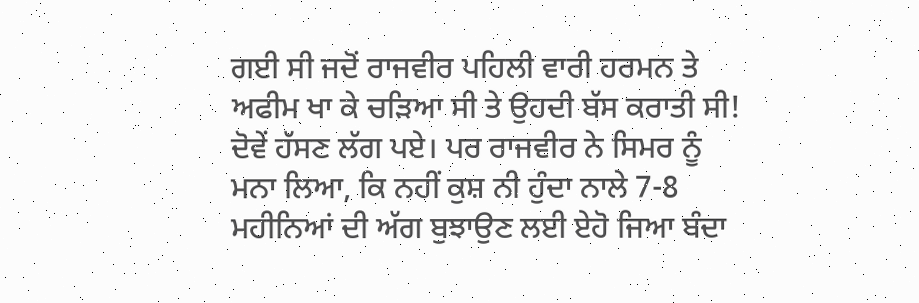ਗਈ ਸੀ ਜਦੋਂ ਰਾਜਵੀਰ ਪਹਿਲੀ ਵਾਰੀ ਹਰਮਨ ਤੇ ਅਫੀਮ ਖਾ ਕੇ ਚੜਿਆ ਸੀ ਤੇ ਉਹਦੀ ਬੱਸ ਕਰਾਤੀ ਸੀ! ਦੋਵੇਂ ਹੱਸਣ ਲੱਗ ਪਏ। ਪਰ ਰਾਜਵੀਰ ਨੇ ਸਿਮਰ ਨੂੰ ਮਨਾ ਲਿਆ, ਕਿ ਨਹੀਂ ਕੁਸ਼ ਨੀ ਹੁੰਦਾ ਨਾਲੇ 7-8 ਮਹੀਨਿਆਂ ਦੀ ਅੱਗ ਬੁਝਾਉਣ ਲਈ ਏਹੋ ਜਿਆ ਬੰਦਾ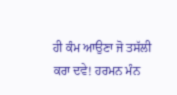ਹੀ ਕੰਮ ਆਉਣਾ ਜੋ ਤਸੱਲੀ ਕਰਾ ਦਵੇ! ਹਰਮਨ ਮੰਨ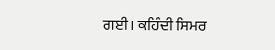ਗਈ। ਕਹਿੰਦੀ ਸਿਮਰ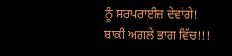ਨੂੰ ਸਰਪਰਾਈਜ਼ ਦੇਵਾਂਗੇ!
ਬਾਕੀ ਅਗਲੇ ਭਾਗ ਵਿੱਚ!!!